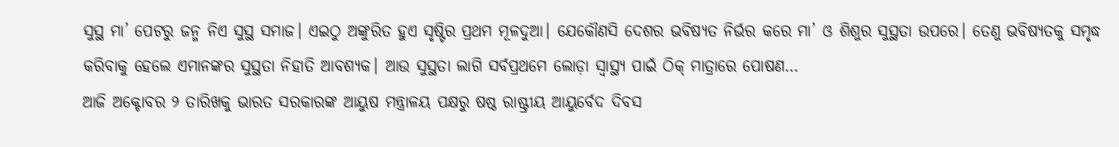ସୁସ୍ଥ ମା’ ପେଟରୁ ଜନ୍ମ ନିଏ ସୁସ୍ଥ ସମାଜ। ଏଇଠୁ ଅଙ୍କୁରିତ ହୁଏ ସୃଷ୍ଟିର ପ୍ରଥମ ମୂଳଦୁଆ। ଯେକୌଣସି ଦେଶର ଭବିଷ୍ୟତ ନିର୍ଭର କରେ ମା’ ଓ ଶିଶୁର ସୁସ୍ଥତା ଉପରେ। ତେଣୁ ଭବିଷ୍ୟତକୁ ସମୃଦ୍ଧ କରିବାକୁ ହେଲେ ଏମାନଙ୍କର ସୁସ୍ଥତା ନିହାତି ଆବଶ୍ୟକ। ଆଉ ସୁସ୍ଥତା ଲାଗି ସର୍ବପ୍ରଥମେ ଲୋଡ଼ା ସ୍ବାସ୍ଥ୍ୟ ପାଇଁ ଠିକ୍ ମାତ୍ରାରେ ପୋଷଣ…
ଆଜି ଅକ୍ଟୋବର ୨ ତାରିଖକୁ ଭାରତ ସରକାରଙ୍କ ଆୟୁଷ ମନ୍ତ୍ରାଳୟ ପକ୍ଷରୁ ଷଷ୍ଠ ରାଷ୍ଟ୍ରୀୟ ଆୟୁର୍ବେଦ ଦିବସ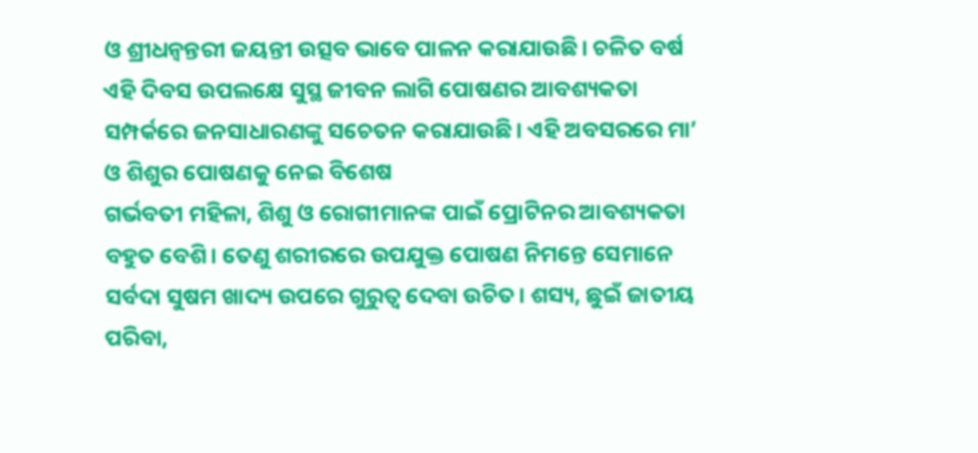ଓ ଶ୍ରୀଧନ୍ବନ୍ତରୀ ଜୟନ୍ତୀ ଉତ୍ସବ ଭାବେ ପାଳନ କରାଯାଉଛି। ଚଳିତ ବର୍ଷ ଏହି ଦିବସ ଉପଲକ୍ଷେ ସୁସ୍ଥ ଜୀବନ ଲାଗି ପୋଷଣର ଆବଶ୍ୟକତା ସମ୍ପର୍କରେ ଜନସାଧାରଣଙ୍କୁ ସଚେତନ କରାଯାଉଛି। ଏହି ଅବସରରେ ମା’ ଓ ଶିଶୁର ପୋଷଣକୁ ନେଇ ବିଶେଷ
ଗର୍ଭବତୀ ମହିଳା, ଶିଶୁ ଓ ରୋଗୀମାନଙ୍କ ପାଇଁ ପ୍ରୋଟିନର ଆବଶ୍ୟକତା ବହୁତ ବେଶି। ତେଣୁ ଶରୀରରେ ଉପଯୁକ୍ତ ପୋଷଣ ନିମନ୍ତେ ସେମାନେ ସର୍ବଦା ସୁଷମ ଖାଦ୍ୟ ଉପରେ ଗୁରୁତ୍ୱ ଦେବା ଉଚିତ। ଶସ୍ୟ, ଛୁଇଁ ଜାତୀୟ ପରିବା,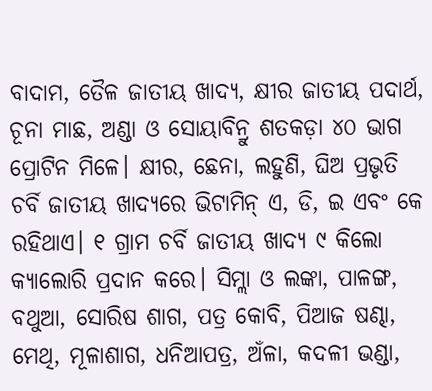ବାଦାମ, ତୈଳ ଜାତୀୟ ଖାଦ୍ୟ, କ୍ଷୀର ଜାତୀୟ ପଦାର୍ଥ, ଚୂନା ମାଛ, ଅଣ୍ଡା ଓ ସୋୟାବିନ୍ରୁ ଶତକଡ଼ା ୪୦ ଭାଗ ପ୍ରୋଟିନ ମିଳେ। କ୍ଷୀର, ଛେନା, ଲହୁଣି, ଘିଅ ପ୍ରଭୃତି ଚର୍ବି ଜାତୀୟ ଖାଦ୍ୟରେ ଭିଟାମିନ୍ ଏ, ଡି, ଇ ଏବଂ କେ ରହିଥାଏ। ୧ ଗ୍ରାମ ଚର୍ବି ଜାତୀୟ ଖାଦ୍ୟ ୯ କିଲୋ କ୍ୟାଲୋରି ପ୍ରଦାନ କରେ। ସିମ୍ଲା ଓ ଲଙ୍କା, ପାଳଙ୍ଗ, ବଥୁଆ, ସୋରିଷ ଶାଗ, ପତ୍ର କୋବି, ପିଆଜ ଷଣ୍ଢା, ମେଥି, ମୂଳାଶାଗ, ଧନିଆପତ୍ର, ଅଁଳା, କଦଳୀ ଭଣ୍ଡା,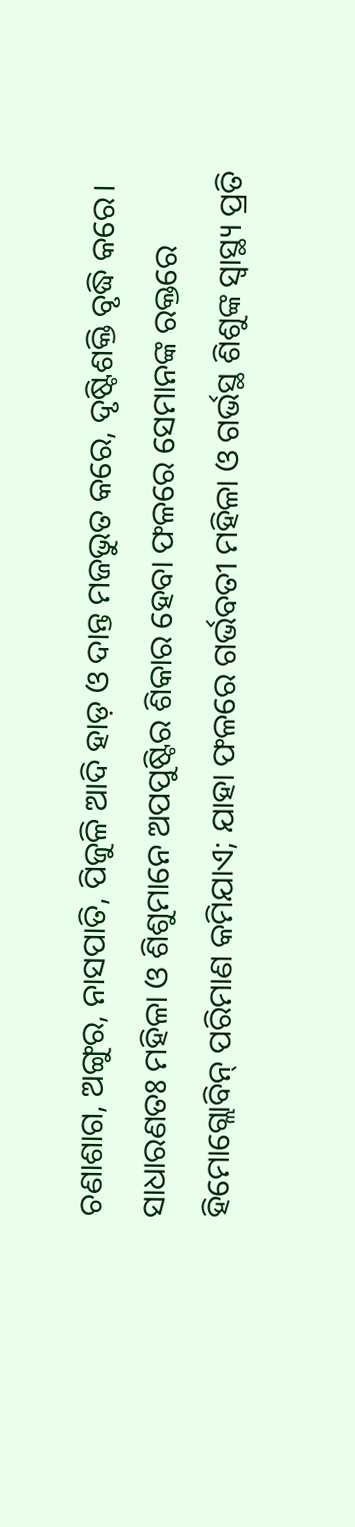ଚଣାଶାଗ, ଅଙ୍ଗୁର, ନାସପାତି, ପିଜୁଳି ଆଦି ହାଡ଼ ଓ ଦାନ୍ତ ମଜଭୁତ କରେ, ଦୃଷ୍ଟିଶକ୍ତି ବୃଦ୍ଧି କରେ।
ସାଧାରଣତଃ ମହିଳା ଓ ଶିଶୁମାନେ ଅପପୁଷ୍ଟିର ଶିକାର ହେବା ଫଳରେ ସେମାନଙ୍କ ରକ୍ତରେ ହିମୋଗ୍ଲୋବିନ୍ ପରିମାଣ କମିଯାଏ; ଯାହା ଫଳରେ ଗର୍ଭବତୀ ମହିଳା ଓ ଗର୍ଭସ୍ଥ ଶିଶୁଙ୍କ ସ୍ବାସ୍ଥ୍ୟ ପ୍ରତି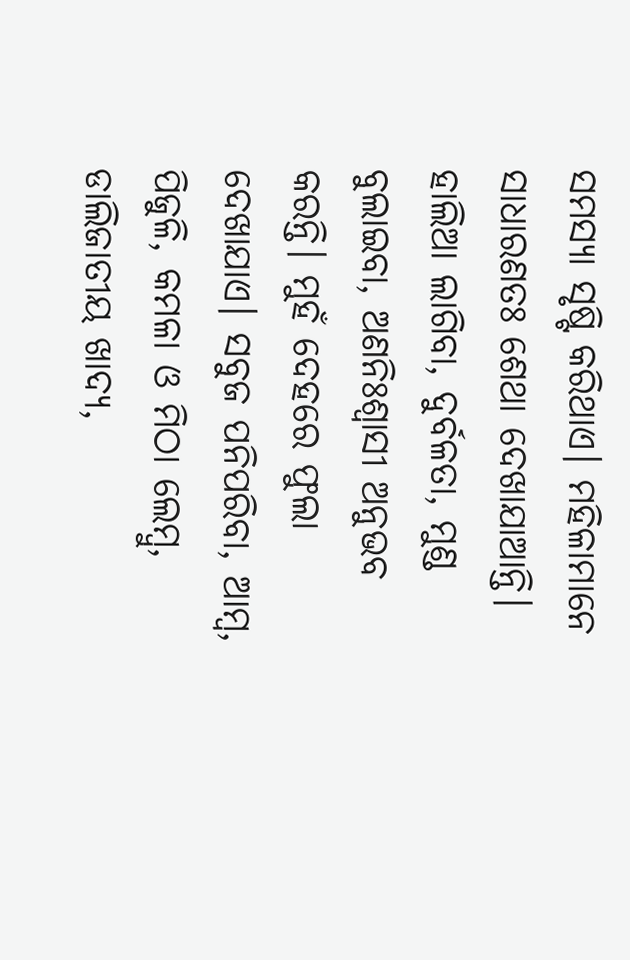ସମସ୍ୟା ସୃଷ୍ଟି କରିଥାଏ। ମହିଳାମାନେ ସାଧାରଣତଃ ଶେଥା ଦେଖାଯାଆନ୍ତି। ହାଲିଆ ଲାଗିବା, ଦୁର୍ବଳତା, ମୁଣ୍ଡ ବୁଲାଇବା, ଅଣନିଃଶ୍ୱାସୀ ଅନୁଭବ କରନ୍ତି। ମୁହଁ ଦେହରେ ଫୁଲା ଦେଖାଯାଏ। ସବୁଜ ପନିପରିବା, ଆମ୍ବ, ପିଜୁଳି, କମଳା ଓ ମିଠା ଲେମ୍ବୁ, ଡାଲିଜାତୀୟ ଖାଦ୍ୟ,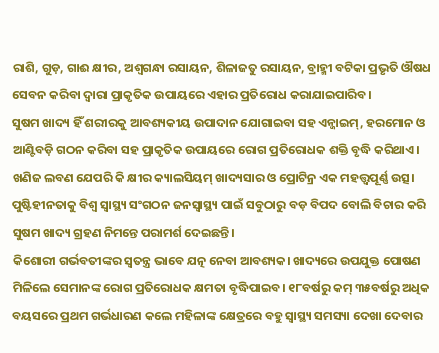ରାଶି, ଗୁଡ଼, ଗାଈ କ୍ଷୀର, ଅଶ୍ୱଗନ୍ଧା ରସାୟନ, ଶିଳାଜତୁ ରସାୟନ, ବ୍ରାହ୍ମୀ ବଟିକା ପ୍ରଭୃତି ଔଷଧ ସେବନ କରିବା ଦ୍ୱାରା ପ୍ରାକୃତିକ ଉପାୟରେ ଏହାର ପ୍ରତିରୋଧ କରାଯାଇପାରିବ।
ସୁଷମ ଖାଦ୍ୟ ହିଁ ଶରୀରକୁ ଆବଶ୍ୟକୀୟ ଉପାଦାନ ଯୋଗାଇବା ସହ ଏନ୍ଜାଇମ୍, ହରମୋନ ଓ ଆଣ୍ଟିବଡ଼ି ଗଠନ କରିବା ସହ ପ୍ରାକୃତିକ ଉପାୟରେ ରୋଗ ପ୍ରତିରୋଧକ ଶକ୍ତି ବୃଦ୍ଧି କରିଥାଏ।
ଖଣିଜ ଲବଣ ଯେପରି କି କ୍ଷୀର କ୍ୟାଲସିୟମ୍ ଖାଦ୍ୟସାର ଓ ପ୍ରୋଟିନ୍ର ଏକ ମହତ୍ତ୍ୱପୂର୍ଣ୍ଣ ଉତ୍ସ। ପୁଷ୍ଟିହୀନତାକୁ ବିଶ୍ୱ ସ୍ବାସ୍ଥ୍ୟ ସଂଗଠନ ଜନସ୍ବାସ୍ଥ୍ୟ ପାଇଁ ସବୁଠାରୁ ବଡ଼ ବିପଦ ବୋଲି ବିଚାର କରି ସୁଷମ ଖାଦ୍ୟ ଗ୍ରହଣ ନିମନ୍ତେ ପରାମର୍ଶ ଦେଇଛନ୍ତି।
କିଶୋରୀ ଗର୍ଭବତୀଙ୍କର ସ୍ବତନ୍ତ୍ର ଭାବେ ଯତ୍ନ ନେବା ଆବଶ୍ୟକ। ଖାଦ୍ୟରେ ଉପଯୁକ୍ତ ପୋଷଣ ମିଳିଲେ ସେମାନଙ୍କ ରୋଗ ପ୍ରତିରୋଧକ କ୍ଷମତା ବୃଦ୍ଧିପାଇବ। ୧୮ବର୍ଷରୁ କମ୍ ୩୫ବର୍ଷରୁ ଅଧିକ ବୟସରେ ପ୍ରଥମ ଗର୍ଭଧାରଣ କଲେ ମହିଳାଙ୍କ କ୍ଷେତ୍ରରେ ବହୁ ସ୍ବାସ୍ଥ୍ୟ ସମସ୍ୟା ଦେଖା ଦେବାର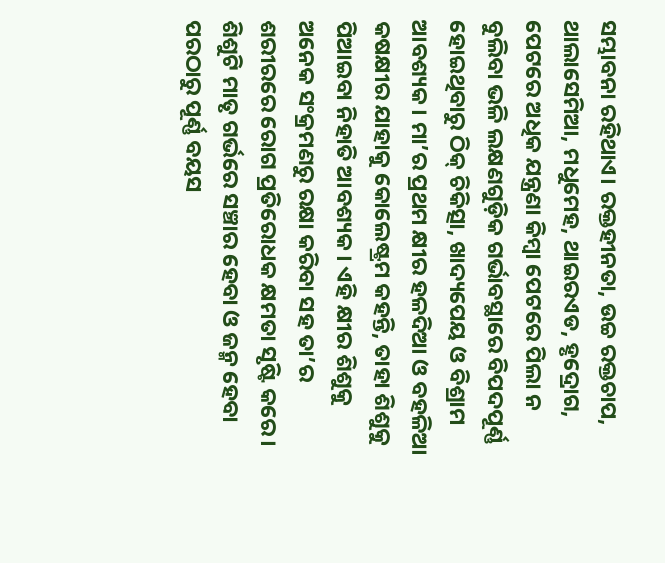ସମ୍ଭାବନା ରହିଥାଏ। ରକ୍ତହୀନତା, ଉଚ୍ଚ ରକ୍ତଚାପ, ଥାଲାସେମିଆ, ମଧୁମେହ, ଥାଇରଏଡ, ହୃଦ୍ରୋଗ, ପେଟରେ ଅଧିକ ଯନ୍ତ୍ରଣା କିମ୍ବା ପେଟରେ ପିଲା ନ ବୁଲିବା ଭଳି ଲକ୍ଷଣଗୁଡ଼ିକ ଗର୍ଭାବସ୍ଥାରେ ବିପଦପୂର୍ଣ୍ଣ ହୋଇଥିବାରୁ ଠିକ୍ ଚିକିତ୍ସା, ଖାଦ୍ୟପେୟ ଓ ବିଶ୍ରାମ ଆବଶ୍ୟକ। ମା’ର ପ୍ରଥମ କ୍ଷୀର ହଳଦିଆ ଓ ବହଳିଆ କଷକ୍ଷୀର ଯାହାକୁ କୋଲେଷ୍ଟ୍ରମ କହନ୍ତି, ତାହା ଶିଶୁକୁ ପିଆଇବା ନିହାତି ଆବଶ୍ୟକ। ଏହି କ୍ଷୀର ଶିଶୁକୁ ଅନେକ ସଂକ୍ରମଣରୁ ରକ୍ଷା କରିବା ସହ ତା’ର ଶରୀରରେ ରୋଗ ପ୍ରତିରୋଧକ କ୍ଷମତା ସୃଷ୍ଟି କରେ।
ଶିଶୁଟି ମାତୃ ଗର୍ଭରେ ସଞ୍ଚାର ହେବା ଓ ଜନ୍ମ ହେବା ପରଠାରୁ ପୂର୍ଣ୍ଣ ବୟସ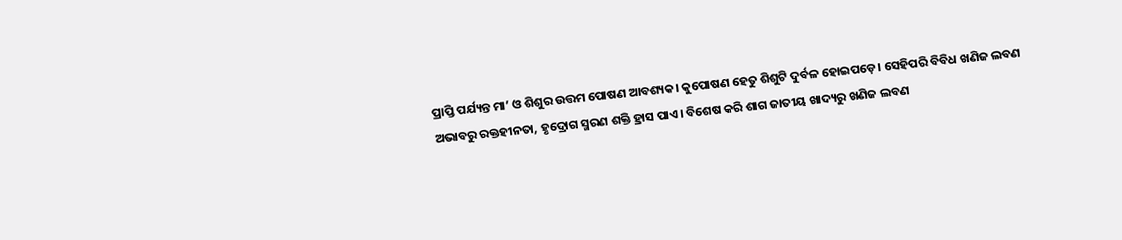ପ୍ରାପ୍ତି ପର୍ଯ୍ୟନ୍ତ ମା’ ଓ ଶିଶୁର ଉତ୍ତମ ପୋଷଣ ଆବଶ୍ୟକ। କୁପୋଷଣ ହେତୁ ଶିଶୁଟି ଦୁର୍ବଳ ହୋଇପଡ଼େ। ସେହିପରି ବିବିଧ ଖଣିଜ ଲବଣ ଅଭାବରୁ ରକ୍ତହୀନତା, ହୃଦ୍ରୋଗ ସ୍ମରଣ ଶକ୍ତି ହ୍ରାସ ପାଏ। ବିଶେଷ କରି ଶାଗ ଜାତୀୟ ଖାଦ୍ୟରୁ ଖଣିଜ ଲବଣ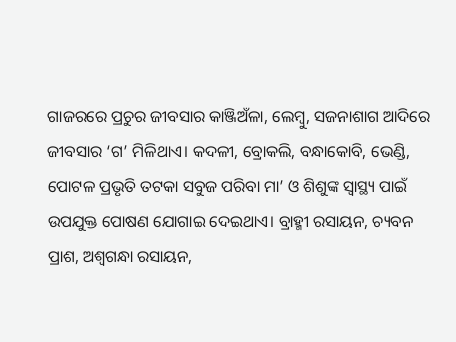ଗାଜରରେ ପ୍ରଚୁର ଜୀବସାର କାଞ୍ଜିଅଁଳା, ଲେମ୍ବୁ, ସଜନାଶାଗ ଆଦିରେ ଜୀବସାର ‘ଗ’ ମିଳିଥାଏ। କଦଳୀ, ବ୍ରୋକଲି, ବନ୍ଧାକୋବି, ଭେଣ୍ଡି, ପୋଟଳ ପ୍ରଭୃତି ତଟକା ସବୁଜ ପରିବା ମା’ ଓ ଶିଶୁଙ୍କ ସ୍ବାସ୍ଥ୍ୟ ପାଇଁ ଉପଯୁକ୍ତ ପୋଷଣ ଯୋଗାଇ ଦେଇଥାଏ। ବ୍ରାହ୍ମୀ ରସାୟନ, ଚ୍ୟବନ ପ୍ରାଶ, ଅଶ୍ୱଗନ୍ଧା ରସାୟନ,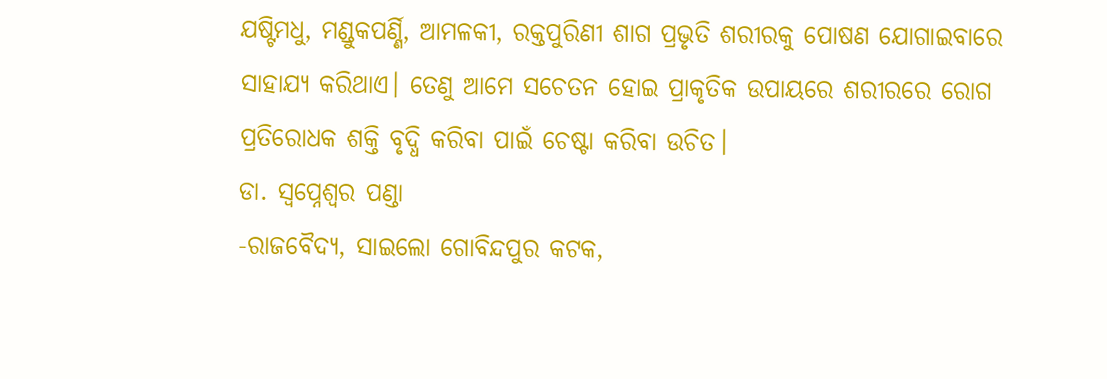ଯଷ୍ଟିମଧୁ, ମଣ୍ଡୁକପର୍ଣ୍ଣି, ଆମଳକୀ, ରକ୍ତପୁରିଣୀ ଶାଗ ପ୍ରଭୃତି ଶରୀରକୁ ପୋଷଣ ଯୋଗାଇବାରେ ସାହାଯ୍ୟ କରିଥାଏ। ତେଣୁ ଆମେ ସଚେତନ ହୋଇ ପ୍ରାକୃତିକ ଉପାୟରେ ଶରୀରରେ ରୋଗ ପ୍ରତିରୋଧକ ଶକ୍ତି ବୃଦ୍ଧି କରିବା ପାଇଁ ଚେଷ୍ଟା କରିବା ଉଚିତ।
ଡା. ସ୍ବପ୍ନେଶ୍ୱର ପଣ୍ଡା
-ରାଜବୈଦ୍ୟ, ସାଇଲୋ ଗୋବିନ୍ଦପୁର କଟକ,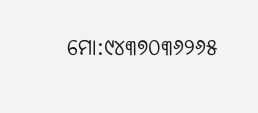ମୋ:୯୪୩୭୦୩୬୨୬୫